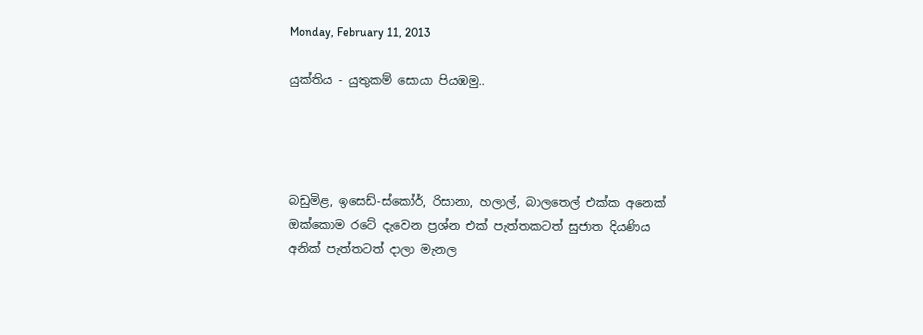Monday, February 11, 2013

යුක්තිය - යුතුකම් සොයා පියඹමු..




බඩුමිළ, ඉසෙඩ්-ස්කෝර්, රිසානා, හලාල්, බාලතෙල් එක්ක අනෙක් ඔක්කොම රටේ දැවෙන ප්‍රශ්න එක් පැත්තකටත් සුජාත දියණිය අනික් පැත්තටත් දාලා මැනල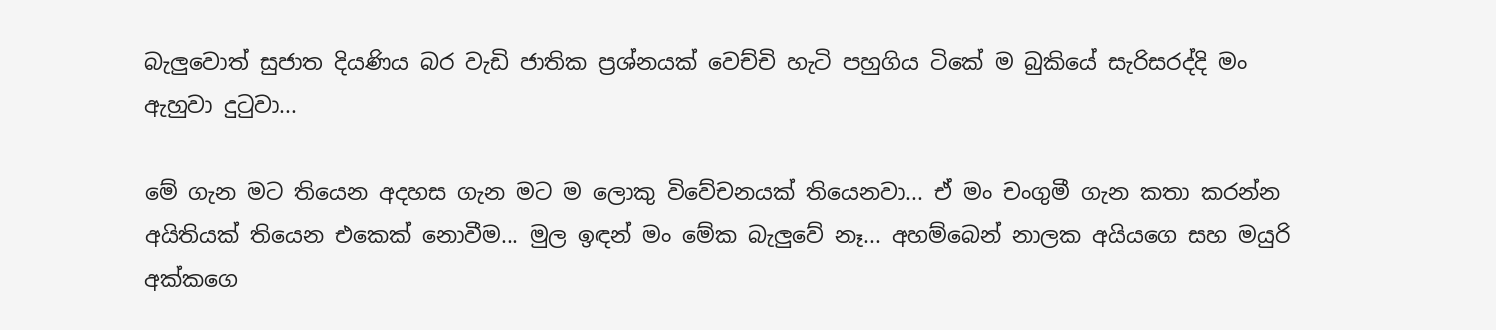බැලුවොත් සුජාත දියණිය බර වැඩි ජාතික ප්‍රශ්නයක් වෙච්චි හැටි පහුගිය ටිකේ ම බුකියේ සැරිසරද්දි මං ඇහුවා දුටුවා...

මේ ගැන මට තියෙන අදහස ගැන මට ම ලොකු විවේචනයක් තියෙනවා... ඒ මං චංගුමී ගැන කතා කරන්න අයිතියක් තියෙන එකෙක් නොවීම... මුල ඉඳන් මං මේක බැලුවේ නෑ... අහම්බෙන් නාලක අයියගෙ සහ මයුරි අක්කගෙ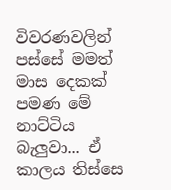විවරණවලින් පස්සේ මමත් මාස දෙකක් පමණ මේ නාට්ටිය බැලුවා... ඒ කාලය තිස්සෙ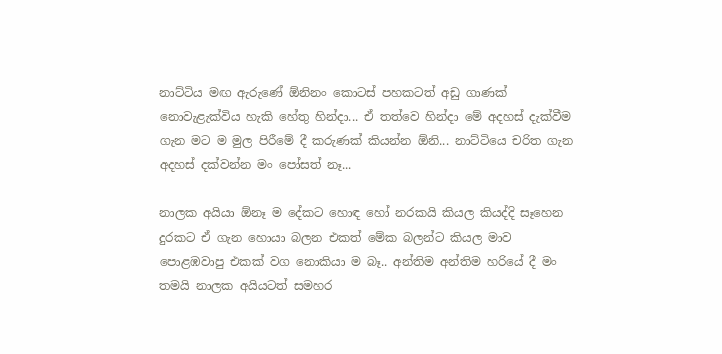නාට්ටිය මඟ ඇරුණේ ඕනිනං කොටස් පහකටත් අඩු ගාණක් නොවැළැක්විය හැකි හේතු හින්දා... ඒ තත්වෙ හින්දා මේ අදහස් දැක්වීම ගැන මට ම මුල පිරීමේ දී කරුණක් කියන්න ඕනි... නාට්ටියෙ චරිත ගැන අදහස් දක්වන්න මං පෝසත් නෑ...

නාලක අයියා ඕනෑ ම දේකට හොඳ හෝ නරකයි කියල කියද්දි සෑහෙන දුරකට ඒ ගැන හොයා බලන එකත් මේක බලන්ට කියල මාව පොළඹවාපු එකක් වග නොකියා ම බෑ.. අන්තිම අන්තිම හරියේ දී මං තමයි නාලක අයියටත් සමහර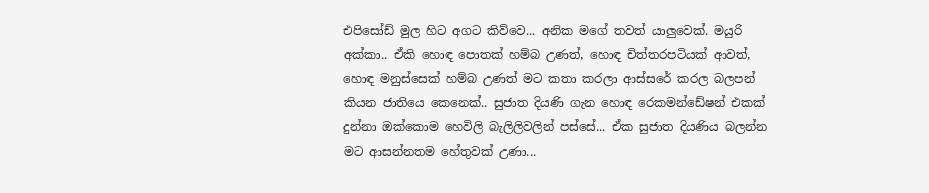එපිසෝඩ් මුල හිට අගට කිව්වෙ... අනික මගේ තවත් යාලුවෙක්. මයුරි අක්කා.. ඒකි හොඳ පොතක් හම්බ උණත්, හොඳ චිත්තරපටියක් ආවත්, හොඳ මනුස්සෙක් හම්බ උණත් මට කතා කරලා ආස්සරේ කරල බලපන් කියන ජාතියෙ කෙනෙක්.. සුජාත දියණි ගැන හොඳ රෙකමන්ඩේෂන් එකක් දුන්නා ඔක්කොම හෙවිලි බැලිලිවලින් පස්සේ... ඒක සුජාත දියණිය බලන්න මට ආසන්නතම හේතුවක් උණා...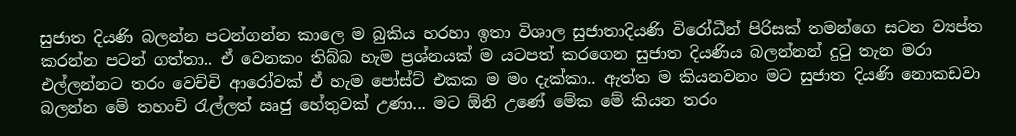සුජාත දියණි බලන්න පටන්ගන්න කාලෙ ම බුකිය හරහා ඉතා විශාල සුජාතාදියණි විරෝධීන් පිරිසක් තමන්ගෙ සටන ව්‍යප්ත කරන්න පටන් ගත්තා.. ඒ වෙනකං තිබ්බ හැම ප්‍රශ්නයක් ම යටපත් කරගෙන සුජාත දියණිය බලන්නන් දුටු තැන මරා එල්ලන්නට තරං වෙච්චි ආරෝවක් ඒ හැම පෝස්ට් එකක ම මං දැක්කා.. ඇත්ත ම කියනවනං මට සුජාත දියණි නොකඩවා බලන්න මේ තහංචි රැල්ලත් ඍජු හේතුවක් උණා... මට ඕනි උණේ මේක මේ කියන තරං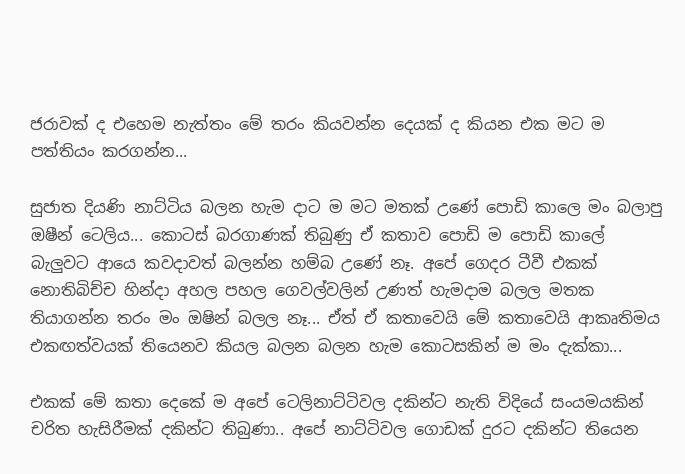ජරාවක් ද එහෙම නැත්තං මේ තරං කියවන්න දෙයක් ද කියන එක මට ම පත්තියං කරගන්න...

සුජාත දියණි නාට්ටිය බලන හැම දාට ම මට මතක් උණේ පොඩි කාලෙ මං බලාපු ඔෂීන් ටෙලිය... කොටස් බරගාණක් තිබුණු ඒ කතාව පොඩි ම පොඩි කාලේ බැලුවට ආයෙ කවදාවත් බලන්න හම්බ උණේ නෑ. අපේ ගෙදර ටීවී එකක් නොතිබිච්ච හින්දා අහල පහල ගෙවල්වලින් උණත් හැමදාම බලල මතක තියාගන්න තරං මං ඔෂින් බලල නෑ... ඒත් ඒ කතාවෙයි මේ කතාවෙයි ආකෘතිමය එකඟත්වයක් තියෙනව කියල බලන බලන හැම කොටසකින් ම මං දැක්කා...

එකක් මේ කතා දෙකේ ම අපේ ටෙලිනාට්ටිවල දකින්ට නැති විදියේ සංයමයකින් චරිත හැසිරීමක් දකින්ට තිබුණා.. අපේ නාට්ටිවල ගොඩක් දුරට දකින්ට තියෙන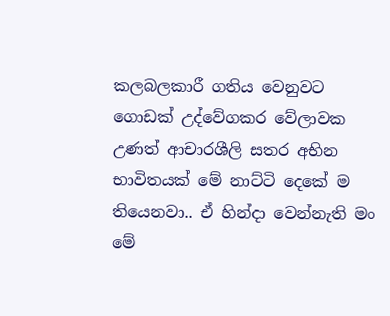කලබලකාරී ගතිය වෙනුවට ගොඩක් උද්වේගකර වේලාවක උණත් ආචාරශීලි සතර අභින භාවිතයක් මේ නාට්ටි දෙකේ ම තියෙනවා.. ඒ හින්දා වෙන්නැති මං මේ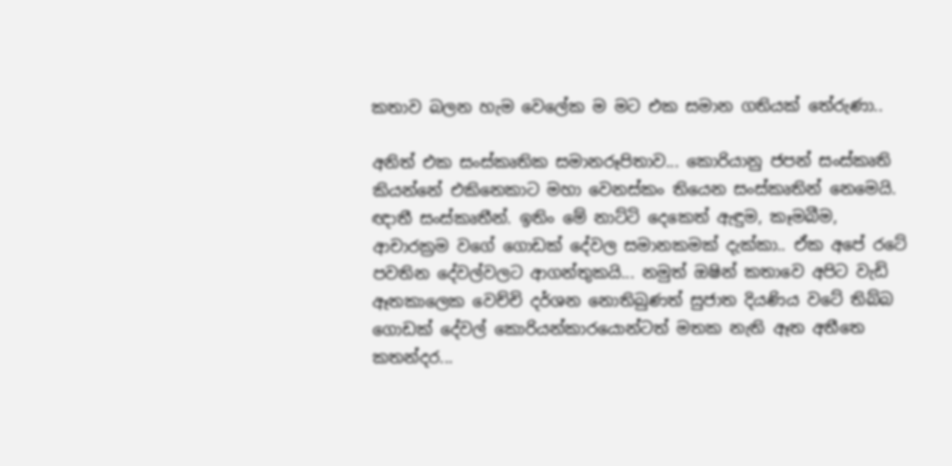කතාව බලන හැම වෙලේක ම මට එක සමාන ගතියක් තේරුණා..

අනිත් එක සංස්කෘතික සමානරූපිතාව... කොරියානු ජපන් සංස්කෘති කියන්නේ එකිනෙකාට මහා වෙනස්කං තියෙන සංස්කෘතින් නෙමෙයි. ඥාතී සංස්කෘතීන්. ඉතිං මේ නාට්ටි දෙකෙත් ඇඳුම, කෑමබීම, ආචාරක්‍රම වගේ ගොඩක් දේවල සමානකමක් දැක්කා.. ඒක අපේ රටේ පවතින දේවල්වලට ආගන්තුකයි... නමුත් ඔෂින් කතාවෙ අපිට වැඩි ඈතකාලෙක වෙච්චි දර්ශන නොතිබුණත් සුජාත දියණිය වටේ තිබ්බ ගොඩක් දේවල් කොරියන්කාරයොන්ටත් මතක නැති ඈත අතීතෙ කතන්දර...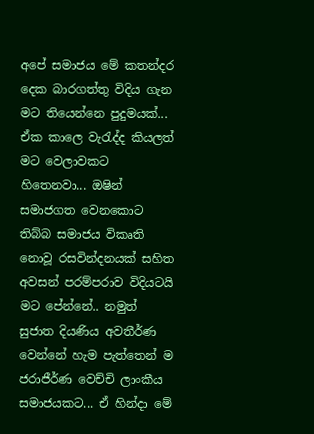අපේ සමාජය මේ කතන්දර දෙක බාරගත්තු විදිය ගැන මට තියෙන්නෙ පුදුමයක්... ඒක කාලෙ වැරැද්ද කියලත් මට වෙලාවකට හිතෙනවා... ඔෂින් සමාජගත වෙනකොට තිබ්බ සමාජය විකෘති නොවූ රසවින්දනයක් සහිත අවසන් පරම්පරාව විදියටයි මට පේන්නේ.. නමුත් සුජාත දියණිය අවතීර්ණ වෙන්නේ හැම පැත්තෙන් ම ජරාජීර්ණ වෙච්චි ලාංකීය සමාජයකට... ඒ හින්දා මේ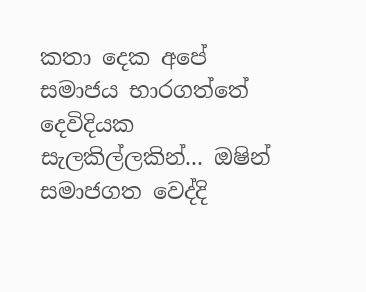කතා දෙක අපේ සමාජය භාරගත්තේ දෙවිදියක සැලකිල්ලකින්... ඔෂින් සමාජගත වෙද්දි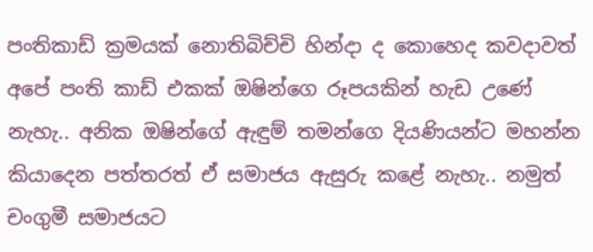පංතිකාඩ් ක්‍රමයක් නොතිබිච්චි හින්දා ද කොහෙද කවදාවත් අපේ පංති කාඩ් එකක් ඔෂින්ගෙ රූපයකින් හැඩ උණේ නැහැ.. අනික ඔෂින්ගේ ඇඳුම් තමන්ගෙ දියණියන්ට මහන්න කියාදෙන පත්තරත් ඒ සමාජය ඇසුරු කළේ නැහැ.. නමුත් චංගුමී සමාජයට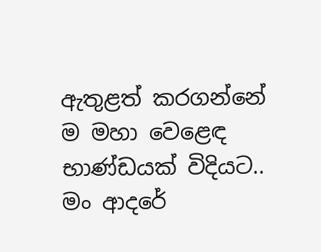ඇතුළත් කරගන්නේ ම මහා වෙළෙඳ භාණ්ඩයක් විදියට.. මං ආදරේ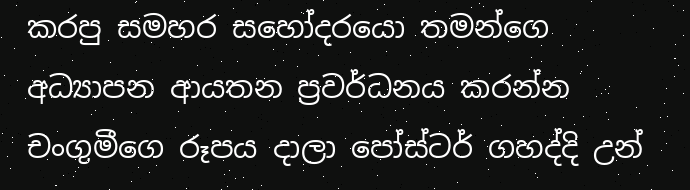කරපු සමහර සහෝදරයො තමන්ගෙ අධ්‍යාපන ආයතන ප්‍රවර්ධනය කරන්න චංගුමීගෙ රූපය දාලා පෝස්ටර් ගහද්දි උන්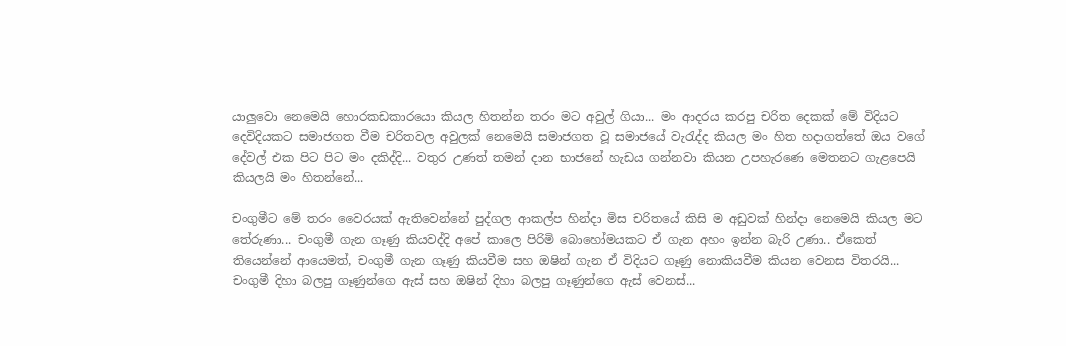යාලුවො නෙමෙයි හොරකඩකාරයො කියල හිතන්න තරං මට අවුල් ගියා... මං ආදරය කරපු චරිත දෙකක් මේ විදියට දෙවිදියකට සමාජගත වීම චරිතවල අවුලක් නෙමෙයි සමාජගත වූ සමාජයේ වැරැද්ද කියල මං හිත හදාගත්තේ ඔය වගේ දේවල් එක පිට පිට මං දකිද්දි... වතුර උණත් තමන් දාන භාජනේ හැඩය ගන්නවා කියන උපහැරණෙ මෙතනට ගැළපෙයි කියලයි මං හිතන්නේ...

චංගුමීට මේ තරං වෛරයක් ඇතිවෙන්නේ පුද්ගල ආකල්ප හින්දා මිස චරිතයේ කිසි ම අඩුවක් හින්දා නෙමෙයි කියල මට තේරුණා... චංගුමී ගැන ගෑණු කියවද්දි අපේ කාලෙ පිරිමි බොහෝමයකට ඒ ගැන අහං ඉන්න බැරි උණා.. ඒකෙත් තියෙන්නේ ආයෙමත්, චංගුමී ගැන ගෑණු කියවීම සහ ඔෂින් ගැන ඒ විදියට ගෑණු නොකියවීම කියන වෙනස විතරයි... චංගුමී දිහා බලපු ගෑණුන්ගෙ ඇස් සහ ඔෂින් දිහා බලපු ගෑණුන්ගෙ ඇස් වෙනස්...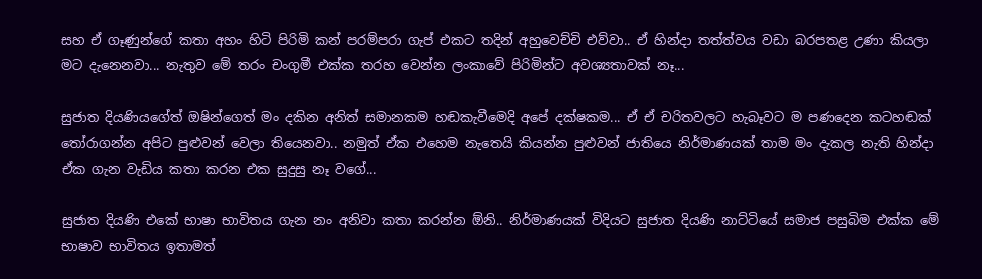සහ ඒ ගෑණුන්ගේ කතා අහං හිටි පිරිමි කන් පරම්පරා ගැප් එකට තදින් අහුවෙච්චි එව්වා.. ඒ හින්දා තත්ත්වය වඩා බරපතළ උණා කියලා මට දැනෙනවා... නැතුව මේ තරං චංගුමී එක්ක තරහ වෙන්න ලංකාවේ පිරිමින්ට අවශ්‍යතාවක් නෑ...

සුජාත දියණියගේත් ඔෂින්ගෙත් මං දකින අනිත් සමානකම හඬකැවීමෙදි අපේ දක්ෂකම... ඒ ඒ චරිතවලට හැබෑවට ම පණදෙන කටහඬක් තෝරාගන්න අපිට පුළුවන් වෙලා තියෙනවා.. නමුත් ඒක එහෙම නැතෙයි කියන්න පුළුවන් ජාතියෙ නිර්මාණයක් තාම මං දැකල නැති හින්දා ඒක ගැන වැඩිය කතා කරන එක සුදුසු නෑ වගේ...

සුජාත දියණි එකේ භාෂා භාවිතය ගැන නං අනිවා කතා කරන්න ඕනි.. නිර්මාණයක් විදියට සුජාත දියණි නාට්ටියේ සමාජ පසුබිම එක්ක මේ භාෂාව භාවිතය ඉතාමත්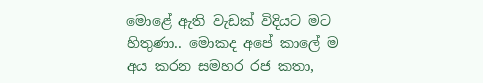මොළේ ඇති වැඩක් විදියට මට හිතුණා.. මොකද අපේ කාලේ ම අය කරන සමහර රජ කතා,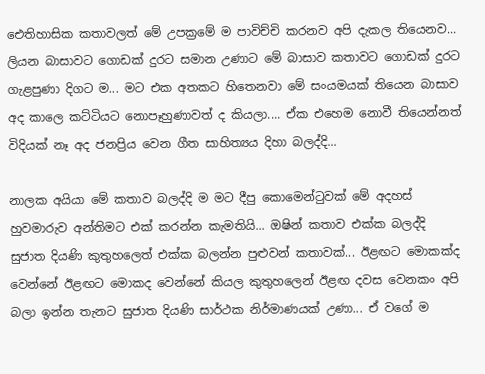ඓතිහාසික කතාවලත් මේ උපක්‍රමේ ම පාවිච්චි කරනව අපි දැකල තියෙනව... ලියන බාසාවට ගොඩක් දුරට සමාන උණාට මේ බාසාව කතාවට ගොඩක් දුරට ගැළපුණා දිගට ම... මට එක අතකට හිතෙනවා මේ සංයමයක් තියෙන බාසාව අද කාලෙ කට්ටියට නොපෑහුණාවත් ද කියලා.... ඒක එහෙම නොවී තියෙන්නත් විදියක් නෑ අද ජනප්‍රිය වෙන ගීත සාහිත්‍යය දිහා බලද්දි...

නාලක අයියා මේ කතාව බලද්දි ම මට දීපු කොමෙන්ටුවක් මේ අදහස් හුවමාරුව අන්තිමට එක් කරන්න කැමතියි... ඔෂින් කතාව එක්ක බලද්දි සුජාත දියණි කුතුහලෙත් එක්ක බලන්න පුළුවන් කතාවක්... ඊළඟට මොකක්ද වෙන්නේ ඊළඟට මොකද වෙන්නේ කියල කුතුහලෙන් ඊළඟ දවස වෙනකං අපි බලා ඉන්න තැනට සුජාත දියණි සාර්ථක නිර්මාණයක් උණා... ඒ වගේ ම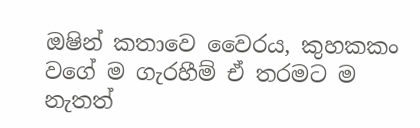ඔෂින් කතාවෙ වෛරය, කුහකකං වගේ ම ගැරහීම් ඒ තරමට ම නැතත්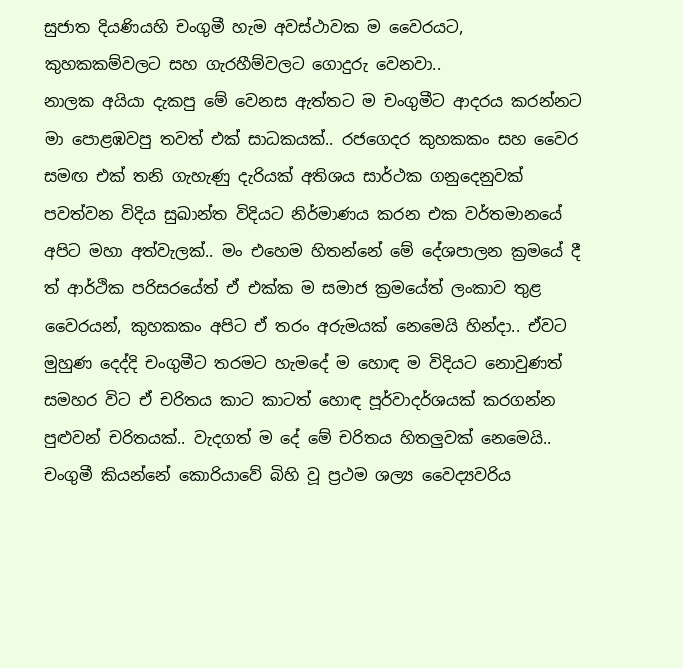සුජාත දියණියහි චංගුමී හැම අවස්ථාවක ම වෛරයට, කුහකකම්වලට සහ ගැරහීම්වලට ගොදුරු වෙනවා..
නාලක අයියා දැකපු මේ වෙනස ඇත්තට ම චංගුමීට ආදරය කරන්නට මා පොළඹවපු තවත් එක් සාධකයක්.. රජගෙදර කුහකකං සහ වෛර සමඟ එක් තනි ගැහැණු දැරියක් අතිශය සාර්ථක ගනුදෙනුවක් පවත්වන විදිය සුඛාන්ත විදියට නිර්මාණය කරන එක වර්තමානයේ අපිට මහා අත්වැලක්.. මං එහෙම හිතන්නේ මේ දේශපාලන ක්‍රමයේ දී ත් ආර්ථික පරිසරයේත් ඒ එක්ක ම සමාජ ක්‍රමයේත් ලංකාව තුළ වෛරයන්, කුහකකං අපිට ඒ තරං අරුමයක් නෙමෙයි හින්දා.. ඒවට මුහුණ දෙද්දි චංගුමීට තරමට හැමදේ ම හොඳ ම විදියට නොවුණත් සමහර විට ඒ චරිතය කාට කාටත් හොඳ පූර්වාදර්ශයක් කරගන්න පුළුවන් චරිතයක්.. වැදගත් ම දේ මේ චරිතය හිතලුවක් නෙමෙයි.. චංගුමී කියන්නේ කොරියාවේ බිහි වූ ප්‍රථම ශල්‍ය වෛද්‍යවරිය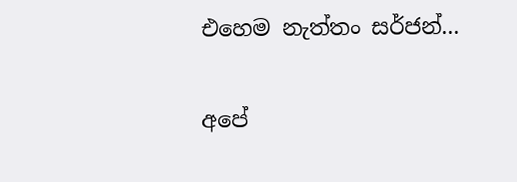එහෙම නැත්තං සර්ජන්...

අපේ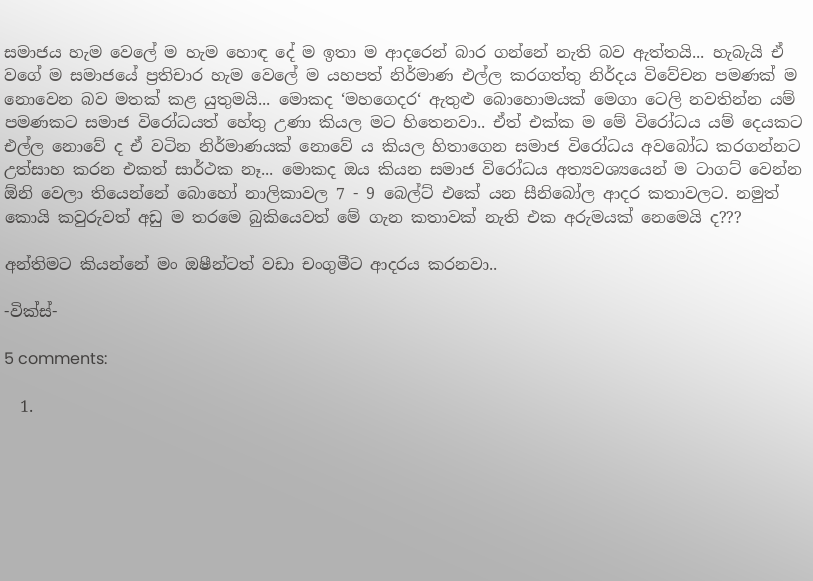සමාජය හැම වෙලේ ම හැම හොඳ දේ ම ඉතා ම ආදරෙන් බාර ගන්නේ නැති බව ඇත්තයි... හැබැයි ඒ වගේ ම සමාජයේ ප්‍රතිචාර හැම වෙලේ ම යහපත් නිර්මාණ එල්ල කරගත්තු නිර්දය විවේචන පමණක් ම නොවෙන බව මතක් කළ යුතුමයි... මොකද ‘මහගෙදර‘ ඇතුළු බොහොමයක් මෙගා ටෙලි නවතින්න යම් පමණකට සමාජ විරෝධයත් හේතු උණා කියල මට හිතෙනවා.. ඒත් එක්ක ම මේ විරෝධය යම් දෙයකට එල්ල නොවේ ද ඒ වටින නිර්මාණයක් නොවේ ය කියල හිතාගෙන සමාජ විරෝධය අවබෝධ කරගන්නට උත්සාහ කරන එකත් සාර්ථක නෑ... මොකද ඔය කියන සමාජ විරෝධය අත්‍යවශ්‍යයෙන් ම ටාගට් වෙන්න ඕනි වෙලා තියෙන්නේ බොහෝ නාලිකාවල 7 - 9 බෙල්ට් එකේ යන සීනිබෝල ආදර කතාවලට. නමුත් කොයි කවුරුවත් අඩු ම තරමෙ බුකියෙවත් මේ ගැන කතාවක් නැති එක අරුමයක් නෙමෙයි ද???

අන්තිමට කියන්නේ මං ඔෂීන්ටත් වඩා චංගුමීට ආදරය කරනවා..

-වික්ස්-

5 comments:

  1.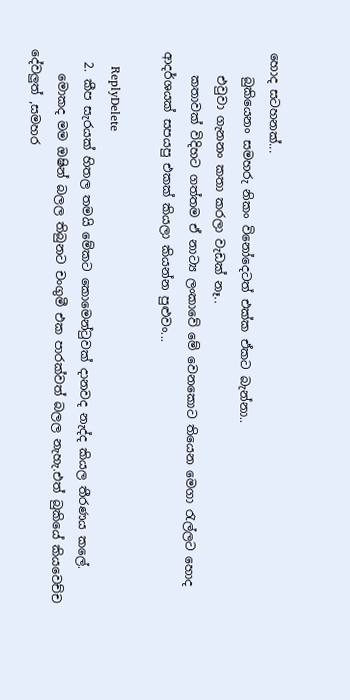හොද සටහනක්...
    බුකියෙනං සමහරු නිකං විනෝදෙටත් එක්ක ඒකට බැන්නා..
    එවුවා ගැනනං කතා කරලා වැඩක් නෑ..
    කතාවක් විදිහට ගත්තම ඒ නාට්‍ය ලංකාවේ මේ වෙනකොට තියෙන මෙගා රැල්ලට හොද ආදර්ශයක් සපයපු එකක් කියලා කියන්න පුළුවං...

    ReplyDelete
  2. කීප සැරයක් හිතල තමයි මේකට කොමෙන්ටුවක් දානවද නැද්ද කියල තීරණය කලේ.
    මොකද මම ඔෂින් බලල තිබුනට චංගුමී එක පාරක්වත් බලල නැහැ.එත් බුකියේ කියවෙච්ච දේවලුත් ,සමහර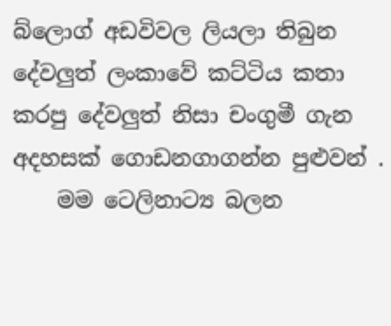බ්ලොග් අඩවිවල ලියලා තිබුන දේවලුත් ලංකාවේ කට්ටිය කතා කරපු දේවලුත් නිසා චංගුමී ගැන අදහසක් ගොඩනගාගන්න පුළුවන් .
    මම ටෙලිනාට්‍ය බලන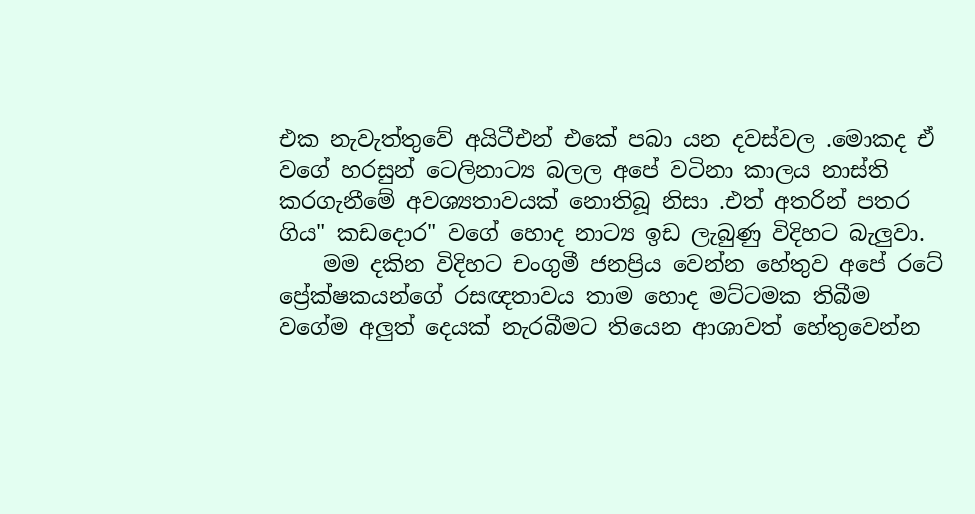එක නැවැත්තුවේ අයිටීඑන් එකේ පබා යන දවස්වල .මොකද ඒ වගේ හරසුන් ටෙලිනාට්‍ය බලල අපේ වටිනා කාලය නාස්ති කරගැනීමේ අවශ්‍යතාවයක් නොතිබූ නිසා .එත් අතරින් පතර ගිය" කඩදොර" වගේ හොද නාට්‍ය ඉඩ ලැබුණු විදිහට බැලුවා.
    මම දකින විදිහට චංගුමී ජනප්‍රිය වෙන්න හේතුව අපේ රටේ ප්‍රේක්ෂකයන්ගේ රසඥතාවය තාම හොද මට්ටමක තිබීම වගේම අලුත් දෙයක් නැරබීමට තියෙන ආශාවත් හේතුවෙන්න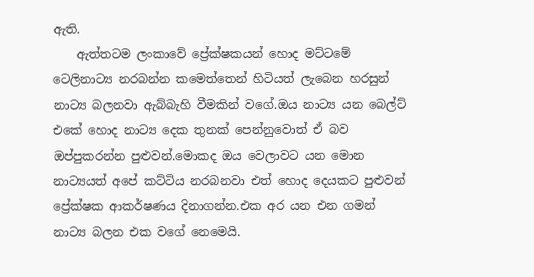ඇති.
    ඇත්තටම ලංකාවේ ප්‍රේක්ෂකයන් හොද මට්ටමේ ටෙලිනාට්‍ය නරබන්න කමෙත්තෙන් හිටියත් ලැබෙන හරසුන් නාට්‍ය බලනවා ඇබ්බැහි වීමකින් වගේ.ඔය නාට්‍ය යන බෙල්ට් එකේ හොද නාට්‍ය දෙක තුනක් පෙන්නුවොත් ඒ බව ඔප්පුකරන්න පුළුවන්.මොකද ඔය වෙලාවට යන මොන නාට්‍යයත් අපේ කට්ටිය නරබනවා එත් හොද දෙයකට පුළුවන් ප්‍රේක්ෂක ආකර්ෂණය දිනාගන්න.එක අර යන එන ගමන් නාට්‍ය බලන එක වගේ නෙමෙයි.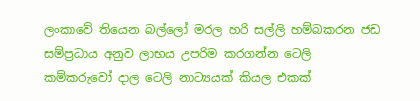ලංකාවේ තියෙන බල්ලෝ මරල හරි සල්ලි හම්බකරන ජඩ සම්ප්‍රධාය අනුව ලාභය උපරිම කරගන්න ටෙලි කම්කරුවෝ දාල ටෙලි නාට්‍යයක් කියල එකක්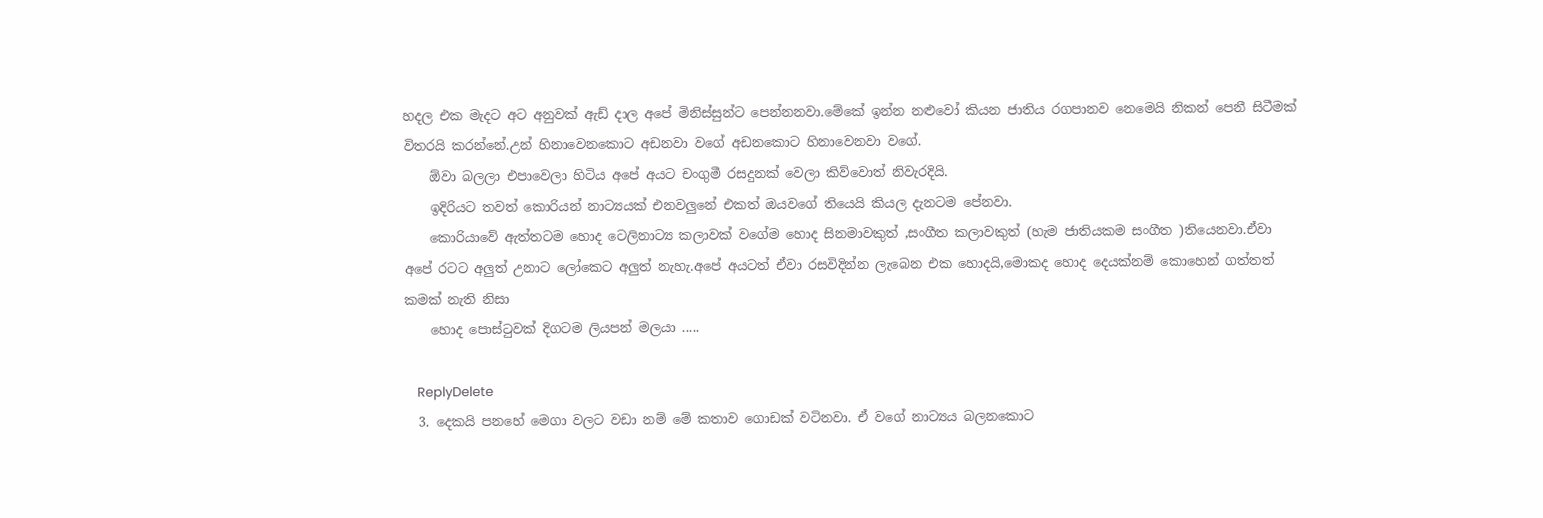හදල එක මැදට අට අනුවක් ඇඩ් දාල අපේ මිනිස්සුන්ට පෙන්නනවා.මේකේ ඉන්න නළුවෝ කියන ජාතිය රගපානව නෙමෙයි නිකන් පෙනී සිටීමක් විතරයි කරන්නේ.උන් හිනාවෙනකොට අඩනවා වගේ අඩනකොට හිනාවෙනවා වගේ.
    ඕවා බලලා එපාවෙලා හිටිය අපේ අයට චංගුමී රසදුනක් වෙලා කිව්වොත් නිවැරදියි.
    ඉදිරියට තවත් කොරියන් නාට්‍යයක් එනවලුනේ එකත් ඔයවගේ තියෙයි කියල දැනටම පේනවා.
    කොරියාවේ ඇත්තටම හොද ටෙලිනාට්‍ය කලාවක් වගේම හොද සිනමාවකුත් ,සංගීත කලාවකුත් (හැම ජාතියකම සංගීත )තියෙනවා.ඒවා අපේ රටට අලුත් උනාට ලෝකෙට අලුත් නැහැ.අපේ අයටත් ඒවා රසවිදින්න ලැබෙන එක හොදයි,මොකද හොද දෙයක්නම් කොහෙන් ගත්තත් කමක් නැති නිසා
    හොද පොස්ටුවක් දිගටම ලියපන් මලයා .....

    ReplyDelete
  3. දෙකයි පනහේ මෙගා වලට වඩා නම් මේ කතාව ගොඩක් වටිනවා. ඒ වගේ නාට්‍යය බලනකොට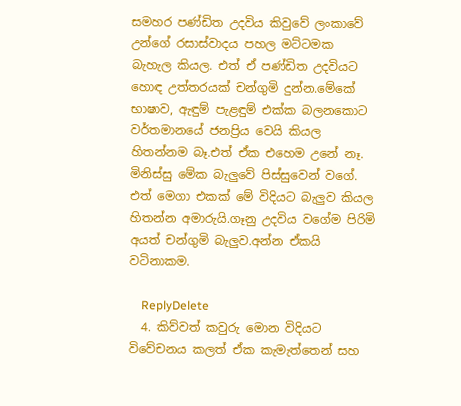සමහර පණ්ඩිත උදවිය කිවුවේ ලංකාවේ උන්ගේ රසාස්වාදය පහල මට්ටමක බැහැල කියල. එත් ඒ පණ්ඩිත උදවියට හොඳ උත්තරයක් චන්ගුමි දුන්න.මේකේ භාෂාව, ඇඳුම් පැළඳුම් එක්ක බලනකොට වර්තමානයේ ජනප්‍රිය වෙයි කියල හිතන්නම බෑ.එත් ඒක එහෙම උනේ නෑ. මිනිස්සු මේක බැලුවේ පිස්සුවෙන් වගේ. එත් මෙගා එකක් මේ විදියට බැලුව කියල හිතන්න අමාරුයි.ගෑනු උදවිය වගේම පිරිමි අයත් චන්ගුමි බැලුව.අන්න ඒකයි වටිනාකම.

    ReplyDelete
  4. කිව්වත් කවුරු මොන විදියට විවේචනය කලත් ඒක කැමැත්තෙන් සහ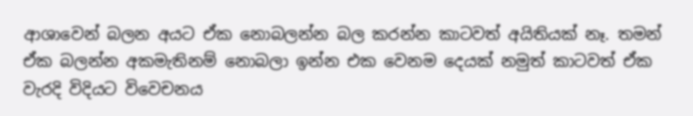ආශාවෙන් බලන අයට ඒක නොබලන්න බල කරන්න කාටවත් අයිතියක් නෑ. තමන් ඒක බලන්න අකමැතිනම් නොබලා ඉන්න එක වෙනම දෙයක් නමුත් කාටවත් ඒක වැරදි විදියට විවෙචනය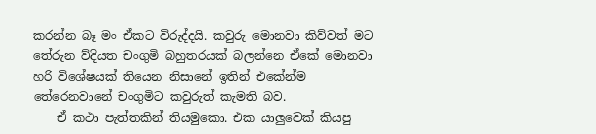කරන්න බෑ මං ඒකට විරුද්දයි. කවුරු මොනවා කිව්වත් මට තේරුන ව්දියත චංගුමි බහුතරයක් බලන්නෙ ඒකේ මොනවා හරි විශේෂයක් තියෙන නිසානේ ඉතින් එකේන්ම තේරෙනවානේ චංගුමිට කවුරුත් කැමති බව.
    ඒ කථා පැත්තකින් තියමුකො. එක යාලුවෙක් කියපු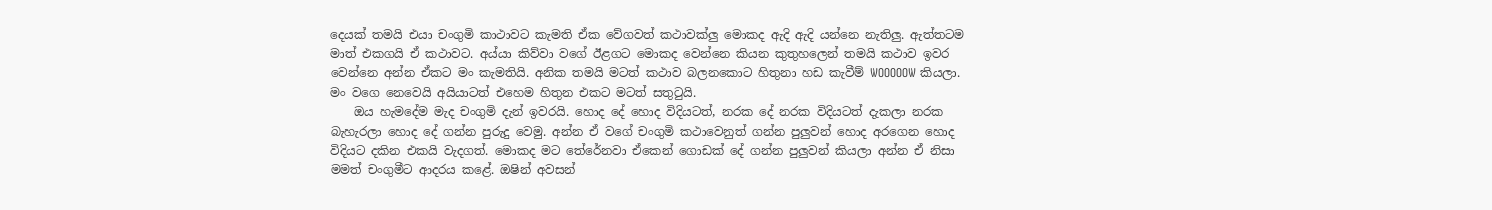දෙයක් තමයි එයා චංගුමි කාථාවට කැමති ඒක වේගවත් කථාවක්ලු මොකද ඇදි ඇදි යන්නෙ නැතිලු. ඇත්තටම මාත් එකගයි ඒ කථාවට. අය්යා කිව්වා වගේ ඊළගට මොකද වෙන්නෙ කියන කුතුහලෙන් තමයි කථාව ඉවර වෙන්නෙ අන්න ඒකට මං කැමතියි. අනික තමයි මටත් කථාව බලනකොට හිතුනා හඩ කැවීම් WOOOOOW කියලා. මං වගෙ නෙවෙයි අයියාටත් එහෙම හිතුන එකට මටත් සතුටුයි.
    ඔය හැමදේම මැද චංගුමි දැන් ඉවරයි. හොද දේ හොද විදියටත්, නරක දේ නරක විදියටත් දැකලා නරක බැහැරලා හොද දේ ගන්න පුරුදු වෙමු. අන්න ඒ වගේ චංගුමි කථාවෙනුත් ගන්න පුලුවන් හොද අරගෙන හොද විදියට දකින එකයි වැදගත්. මොකද මට තේරේනවා ඒකෙන් ගොඩක් දේ ගන්න පුලුවන් කියලා අන්න ඒ නිසා මමත් චංගුමීට ආදරය කළේ. ඔෂින් අවසන්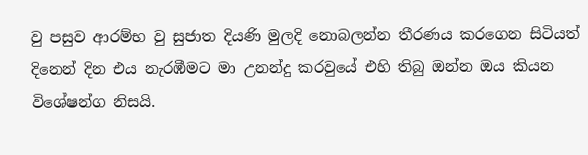වු පසුව ආරම්භ වු සුජාත දියණි මුලදි නොබලන්න තීරණය කරගෙන සිටියත් දිනෙන් දින එය නැරඹීමට මා උනන්දු කරවුයේ එහි තිබු ඔන්න ඔය කියන විශේෂන්ග නිසයි.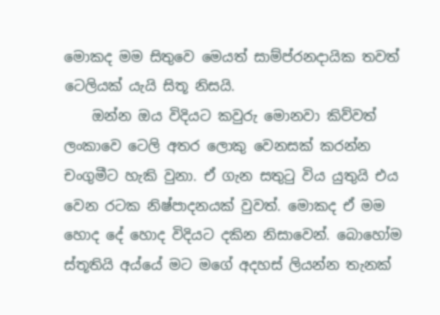මොකද මම සිතුවෙ මෙයත් සාම්ප්රනදායික තවත් ටෙලියක් යැයි සිතූ නිසයි.
    ඔන්න ඔය විදියට කවුරු මොනවා කිව්වත් ලංකාවෙ ටෙලි අතර ලොකු වෙනසක් කරන්න චංගුමීට හැකි වුනා. ඒ ගැන සතුටු විය යුතුයි එය වෙන රටක නිෂ්පාදනයක් වුවත්. මොකද ඒ මම හොද දේ හොද විදියට දකින නිසාවෙන්. බොහෝම ස්තූතියි අය්යේ මට මගේ අදහස් ලියන්න තැනක්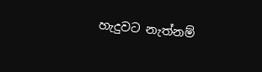හැදුවට නැත්නම්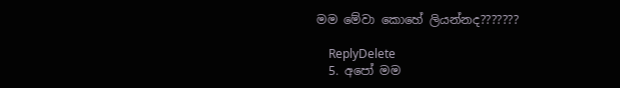මම මේවා කොහේ ලියන්නද???????

    ReplyDelete
  5. අපෝ මම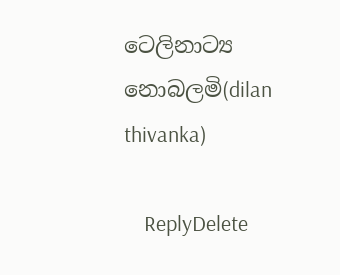ටෙලිනාට්‍ය නොබලමි(dilan thivanka)

    ReplyDelete